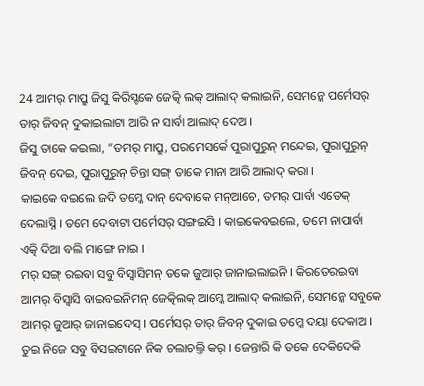24 ଆମର୍ ମାପ୍ରୁ ଜିସୁ କିରିସ୍ଟକେ ଜେତ୍କି ଲକ୍ ଆଲାଦ୍ କଲାଇନି, ସେମନ୍କେ ପର୍ମେସର୍ ତାର୍ ଜିବନ୍ ଦୁକାଇଲାଟା ଆରି ନ ସାର୍ବା ଆଲାଦ୍ ଦେଅ ।
ଜିସୁ ତାକେ କଇଲା, “ତମର୍ ମାପ୍ରୁ, ପରମେସର୍କେ ପୁରାପୁରୁନ୍ ମନ୍ଦେଇ, ପୁରାପୁରୁନ୍ ଜିବନ୍ ଦେଇ, ପୁରାପୁରୁନ୍ ଚିନ୍ତା ସଙ୍ଗ୍ ତାକେ ମାନା ଆରି ଆଲାଦ୍ କରା ।
କାଇକେ ବଇଲେ ଜଦି ତମ୍କେ ଦାନ୍ ଦେବାକେ ମନ୍ଆଚେ, ତମର୍ ପାର୍ବା ଏତେକ୍ ଦେଲାସ୍ନି । ତମେ ଦେବାଟା ପର୍ମେସର୍ ସଙ୍ଗଇସି । କାଇକେବଇଲେ, ତମେ ନାପାର୍ବା ଏତ୍କି ଦିଆ ବଲି ମାଙ୍ଗେ ନାଇ ।
ମର୍ ସଙ୍ଗ୍ ରଇବା ସବୁ ବିସ୍ବାସିମନ୍ ତକେ ଜୁଆର୍ ଜାନାଇଲାଇନି । କିରତେରଇବା ଆମର୍ ବିସ୍ବାସି ବାଇବଇନିମନ୍ ଜେତ୍କିଲକ୍ ଆମ୍କେ ଆଲାଦ୍ କଲାଇନି, ସେମନ୍କେ ସବୁକେ ଆମର୍ ଜୁଆର୍ ଜାନାଇଦେସ୍ । ପର୍ମେସର୍ ତାର୍ ଜିବନ୍ ଦୁକାଇ ତମ୍କେ ଦୟା ଦେକାଅ ।
ତୁଇ ନିଜେ ସବୁ ବିସଇଟାନେ ନିକ ଚଲାଚଲ୍ତି କର୍ । ଜେନ୍ତାରି କି ତକେ ଦେକିଦେକି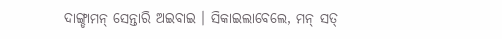ଦାଙ୍ଗ୍ଡାମନ୍ ସେନ୍ତାରି ଅଇବାଇ । ସିକାଇଲାବେଲେ, ମନ୍ ସତ୍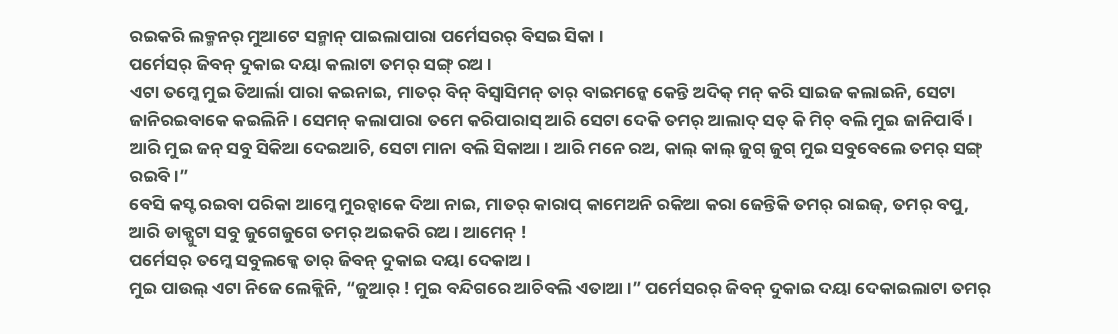ରଇକରି ଲକ୍ମନର୍ ମୁଆଟେ ସନ୍ମାନ୍ ପାଇଲାପାରା ପର୍ମେସରର୍ ବିସଇ ସିକା ।
ପର୍ମେସର୍ ଜିବନ୍ ଦୁକାଇ ଦୟା କଲାଟା ତମର୍ ସଙ୍ଗ୍ ରଅ ।
ଏଟା ତମ୍କେ ମୁଇ ତିଆର୍ଲା ପାରା କଇନାଇ, ମାତର୍ ବିନ୍ ବିସ୍ବାସିମନ୍ ତାର୍ ବାଇମନ୍କେ କେନ୍ତି ଅଦିକ୍ ମନ୍ କରି ସାଇଜ କଲାଇନି, ସେଟା ଜାନିରଇବାକେ କଇଲିନି । ସେମନ୍ କଲାପାରା ତମେ କରିପାରାସ୍ ଆରି ସେଟା ଦେକି ତମର୍ ଆଲାଦ୍ ସତ୍ କି ମିଚ୍ ବଲି ମୁଇ ଜାନିପାର୍ବି ।
ଆରି ମୁଇ ଜନ୍ ସବୁ ସିକିଆ ଦେଇଆଚି, ସେଟା ମାନା ବଲି ସିକାଆ । ଆରି ମନେ ରଅ, କାଲ୍ କାଲ୍ ଜୁଗ୍ ଜୁଗ୍ ମୁଇ ସବୁବେଲେ ତମର୍ ସଙ୍ଗ୍ ରଇବି ।”
ବେସି କସ୍ଟ ରଇବା ପରିକା ଆମ୍କେ ମୁରଚ୍ବାକେ ଦିଆ ନାଇ, ମାତର୍ କାରାପ୍ କାମେଅନି ରକିଆ କରା ଜେନ୍ତିକି ତମର୍ ରାଇଜ୍, ତମର୍ ବପୁ, ଆରି ଡାକ୍ପୁଟା ସବୁ ଜୁଗେଜୁଗେ ତମର୍ ଅଇକରି ରଅ । ଆମେନ୍ !
ପର୍ମେସର୍ ତମ୍କେ ସବୁଲକ୍କେ ତାର୍ ଜିବନ୍ ଦୁକାଇ ଦୟା ଦେକାଅ ।
ମୁଇ ପାଉଲ୍ ଏଟା ନିଜେ ଲେକ୍ଲିନି, “ଜୁଆର୍ ! ମୁଇ ବନ୍ଦିଗରେ ଆଚିବଲି ଏତାଆ ।” ପର୍ମେସରର୍ ଜିବନ୍ ଦୁକାଇ ଦୟା ଦେକାଇଲାଟା ତମର୍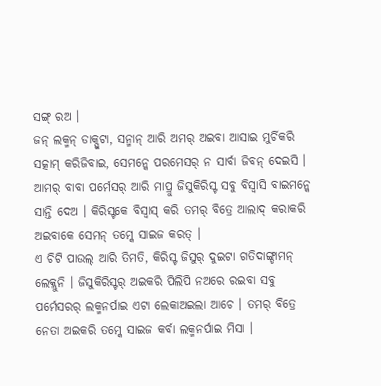ସଙ୍ଗ୍ ରଅ ।
ଜନ୍ ଲକ୍ମନ୍ ଡାକ୍ପୁଟା, ସନ୍ମାନ୍ ଆରି ଅମର୍ ଅଇବା ଆସାଇ ମୁର୍ଚିକରି ସତ୍କାମ୍ କରିଜିବାଇ, ସେମନ୍କେ ପରମେସର୍ ନ ସାର୍ବା ଜିବନ୍ ଦେଇସି ।
ଆମର୍ ବାବା ପର୍ମେସର୍ ଆରି ମାପ୍ରୁ ଜିସୁକିରିସ୍ଟ ସବୁ ବିସ୍ବାସି ବାଇମନ୍କେ ସାନ୍ତି ଦେଅ । କିରିସ୍ଟକେ ବିସ୍ବାସ୍ କରି ତମର୍ ବିତ୍ରେ ଆଲାଦ୍ କରାକରି ଅଇବାକେ ସେମନ୍ ତମ୍କେ ସାଇଜ କରତ୍ ।
ଏ ଚିଟି ପାଉଲ୍ ଆରି ତିମତି, କିରିସ୍ଟ ଜିସୁର୍ ଦୁଇଟା ଗତିଦାଙ୍ଗ୍ଡାମନ୍ ଲେକ୍ଲୁନି । ଜିସୁକିରିସ୍ଟର୍ ଅଇକରି ପିଲିପି ନଅରେ ରଇବା ସବୁ ପର୍ମେସରର୍ ଲକ୍ମନର୍ପାଇ ଏଟା ଲେକାଅଇଲା ଆଚେ । ତମର୍ ବିତ୍ରେ ନେତା ଅଇକରି ତମ୍କେ ସାଇଜ କର୍ବା ଲକ୍ମନର୍ପାଇ ମିସା ।